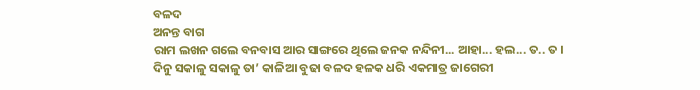ବଳଦ
ଅନନ୍ତ ବାଗ
ରାମ ଲଖନ ଗଲେ ବନବାସ ଆର ସାଙ୍ଗରେ ଥିଲେ ଜନକ ନନ୍ଦିନୀ... ଆହା... ହଲ... ତ.. ତ । ଦିନୁ ସକାଳୁ ସକାଳୁ ତା’ କାଳିଆ ବୁଢା ବଳଦ ହଳକ ଧରି ଏକମାତ୍ର ଜାଗେରୀ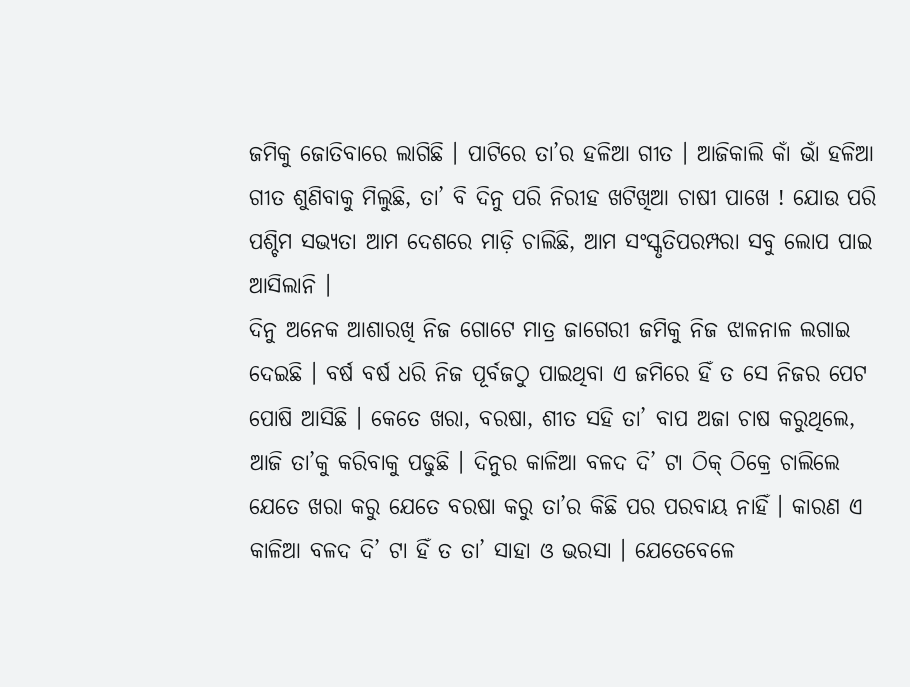ଜମିକୁ ଜୋତିବାରେ ଲାଗିଛି । ପାଟିରେ ତା’ର ହଳିଆ ଗୀତ । ଆଜିକାଲି କାଁ ଭାଁ ହଳିଆ ଗୀତ ଶୁଣିବାକୁ ମିଲୁଛି, ତା’ ବି ଦିନୁ ପରି ନିରୀହ ଖଟିଖିଆ ଚାଷୀ ପାଖେ ! ଯୋଉ ପରି ପଶ୍ଚିମ ସଭ୍ୟତା ଆମ ଦେଶରେ ମାଡ଼ି ଚାଲିଛି, ଆମ ସଂସ୍କୃତିପରମ୍ପରା ସବୁ ଲୋପ ପାଇ ଆସିଲାନି ।
ଦିନୁ ଅନେକ ଆଶାରଖି ନିଜ ଗୋଟେ ମାତ୍ର ଜାଗେରୀ ଜମିକୁ ନିଜ ଝାଳନାଳ ଲଗାଇ ଦେଇଛି । ବର୍ଷ ବର୍ଷ ଧରି ନିଜ ପୂର୍ବଜଠୁ ପାଇଥିବା ଏ ଜମିରେ ହିଁ ତ ସେ ନିଜର ପେଟ ପୋଷି ଆସିଛି । କେତେ ଖରା, ବରଷା, ଶୀତ ସହି ତା’ ବାପ ଅଜା ଚାଷ କରୁଥିଲେ, ଆଜି ତା’କୁ କରିବାକୁ ପଢୁଛି । ଦିନୁର କାଳିଆ ବଳଦ ଦି’ ଟା ଠିକ୍ ଠିକ୍ରେ ଚାଲିଲେ ଯେତେ ଖରା କରୁ ଯେତେ ବରଷା କରୁ ତା’ର କିଛି ପର ପରବାୟ ନାହିଁ । କାରଣ ଏ କାଳିଆ ବଳଦ ଦି’ ଟା ହିଁ ତ ତା’ ସାହା ଓ ଭରସା । ଯେତେବେଳେ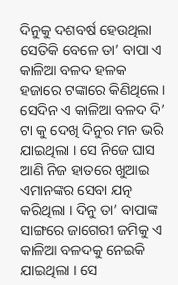ଦିନୁକୁ ଦଶବର୍ଷ ହେଉଥିଲା ସେତିକି ବେଳେ ତା’ ବାପା ଏ କାଳିଆ ବଳଦ ହଳକ ହଜାରେ ଟଙ୍କାରେ କିଣିଥିଲେ । ସେଦିନ ଏ କାଳିଆ ବଳଦ ଦି’ ଟା କୁ ଦେଖି ଦିନୁର ମନ ଭରି ଯାଇଥିଲା । ସେ ନିଜେ ଘାସ ଆଣି ନିଜ ହାତରେ ଖୁଆଇ ଏମାନଙ୍କର ସେବା ଯତ୍ନ କରିଥିଲା । ଦିନୁ ତା’ ବାପାଙ୍କ ସାଙ୍ଗରେ ଜାଗେରୀ ଜମିକୁ ଏ କାଳିଆ ବଳଦକୁ ନେଇକି ଯାଇଥିଲା । ସେ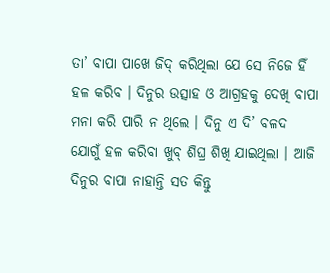ତା’ ବାପା ପାଖେ ଜିଦ୍ କରିଥିଲା ଯେ ସେ ନିଜେ ହିଁ ହଳ କରିବ । ଦିନୁର ଉତ୍ସାହ ଓ ଆଗ୍ରହକୁ ଦେଖି ବାପା ମନା କରି ପାରି ନ ଥିଲେ । ଦିନୁ ଏ ଦି’ ବଳଦ ଯୋଗୁଁ ହଳ କରିବା ଖୁବ୍ ଶିଘ୍ର ଶିଖି ଯାଇଥିଲା । ଆଜି ଦିନୁର ବାପା ନାହାନ୍ତି ସତ କିନ୍ତୁ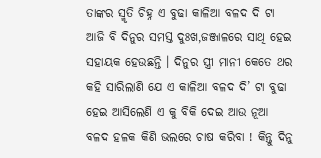ତାଙ୍କର ସ୍ମୃତି ଚିହ୍ନ ଏ ବୁଢା କାଳିଆ ବଳଦ ଦି ଟା ଆଜି ବି ଦିନୁର ସମସ୍ତ ଦୁଃଖ,ଜଞ୍ଜାଳରେ ସାଥି ହେଇ ସହାୟକ ହେଉଛନ୍ତି । ଦିନୁର ସ୍ତ୍ରୀ ମାନୀ କେତେ ଥର କହି ସାରିଲାଣି ଯେ ଏ କାଳିଆ ବଳଦ ଦି’ ଟା ବୁଢା ହେଇ ଆସିଲେଣି ଏ କୁ ବିକି ଦେଇ ଆଉ ନୂଆ ବଳଦ ହଳକ କିଣି ଭଲରେ ଚାଷ କରିବା ! କିନ୍ତୁ ଦିନୁ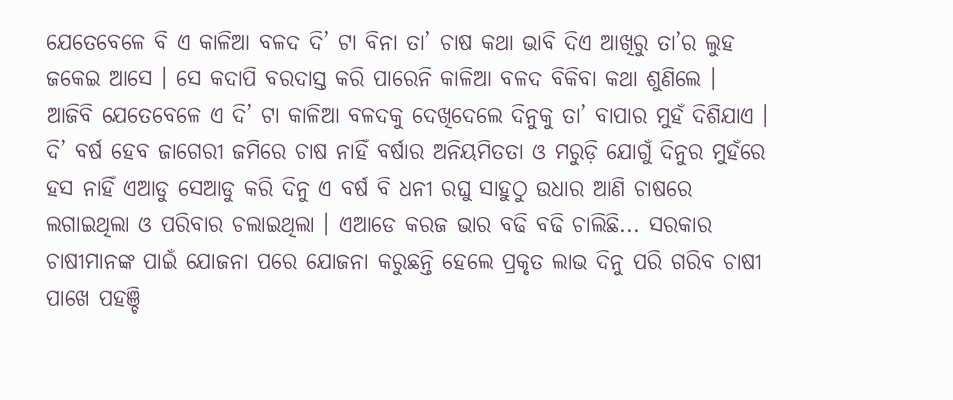ଯେତେବେଳେ ବି ଏ କାଳିଆ ବଳଦ ଦି’ ଟା ବିନା ତା’ ଚାଷ କଥା ଭାବି ଦିଏ ଆଖିରୁ ତା’ର ଲୁହ ଜକେଇ ଆସେ । ସେ କଦାପି ବରଦାସ୍ତ କରି ପାରେନି କାଳିଆ ବଳଦ ବିକିବା କଥା ଶୁଣିଲେ ।
ଆଜିବି ଯେତେବେଳେ ଏ ଦି’ ଟା କାଳିଆ ବଳଦକୁ ଦେଖିଦେଲେ ଦିନୁକୁ ତା’ ବାପାର ମୁହଁ ଦିଶିଯାଏ । ଦି’ ବର୍ଷ ହେବ ଜାଗେରୀ ଜମିରେ ଚାଷ ନାହିଁ ବର୍ଷାର ଅନିୟମିତତା ଓ ମରୁଡ଼ି ଯୋଗୁଁ ଦିନୁର ମୁହଁରେ ହସ ନାହିଁ ଏଆଡୁ ସେଆଡୁ କରି ଦିନୁ ଏ ବର୍ଷ ବି ଧନୀ ରଘୁ ସାହୁଠୁ ଉଧାର ଆଣି ଚାଷରେ ଲଗାଇଥିଲା ଓ ପରିବାର ଚଲାଇଥିଲା । ଏଆଡେ କରଜ ଭାର ବଢି ବଢି ଚାଲିଛି... ସରକାର ଚାଷୀମାନଙ୍କ ପାଇଁ ଯୋଜନା ପରେ ଯୋଜନା କରୁଛନ୍ତି ହେଲେ ପ୍ରକୃତ ଲାଭ ଦିନୁ ପରି ଗରିବ ଚାଷୀ ପାଖେ ପହଞ୍ଚି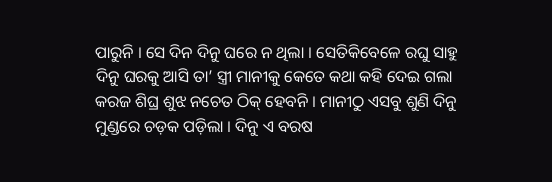ପାରୁନି । ସେ ଦିନ ଦିନୁ ଘରେ ନ ଥିଲା । ସେତିକିବେଳେ ରଘୁ ସାହୁ ଦିନୁ ଘରକୁ ଆସି ତା’ ସ୍ତ୍ରୀ ମାନୀକୁ କେତେ କଥା କହି ଦେଇ ଗଲା କରଜ ଶିଘ୍ର ଶୁଝ ନଚେତ ଠିକ୍ ହେବନି । ମାନୀଠୁ ଏସବୁ ଶୁଣି ଦିନୁ ମୁଣ୍ଡରେ ଚଡ଼କ ପଡ଼ିଲା । ଦିନୁ ଏ ବରଷ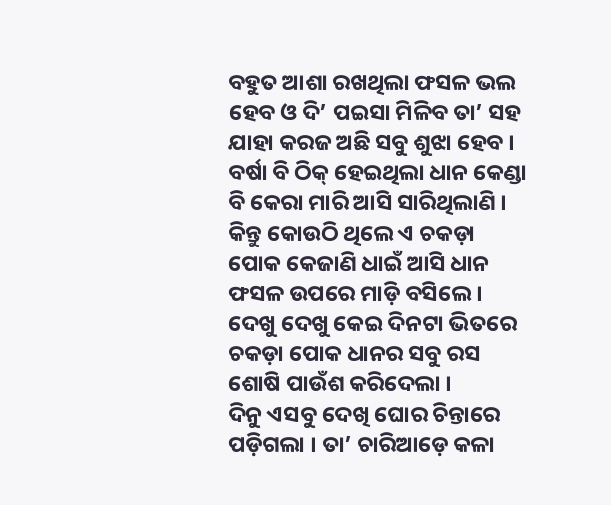ବହୁତ ଆଶା ରଖଥିଲା ଫସଳ ଭଲ ହେବ ଓ ଦି’ ପଇସା ମିଳିବ ତା’ ସହ ଯାହା କରଜ ଅଛି ସବୁ ଶୁଝା ହେବ । ବର୍ଷା ବି ଠିକ୍ ହେଇଥିଲା ଧାନ କେଣ୍ଡା ବି କେରା ମାରି ଆସି ସାରିଥିଲାଣି । କିନ୍ତୁ କୋଉଠି ଥିଲେ ଏ ଚକଡ଼ା ପୋକ କେଜାଣି ଧାଇଁ ଆସି ଧାନ ଫସଳ ଉପରେ ମାଡ଼ି ବସିଲେ । ଦେଖୁ ଦେଖୁ କେଇ ଦିନଟା ଭିତରେ ଚକଡ଼ା ପୋକ ଧାନର ସବୁ ରସ ଶୋଷି ପାଉଁଶ କରିଦେଲା ।
ଦିନୁ ଏସବୁ ଦେଖି ଘୋର ଚିନ୍ତାରେ ପଡ଼ିଗଲା । ତା’ ଚାରିଆଡ଼େ କଳା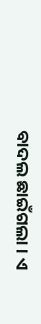ବାଦଲ ଛାଇଁଗଲା । ଏ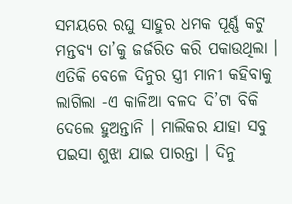ସମୟରେ ରଘୁ ସାହୁର ଧମକ ପୂର୍ଣ୍ଣ କଟୁ ମନ୍ତବ୍ଯ ତା’କୁ ଜର୍ଜରିତ କରି ପକାଉଥିଲା । ଏତିକି ବେଳେ ଦିନୁର ସ୍ତ୍ରୀ ମାନୀ କହିବାକୁ ଲାଗିଲା -ଏ କାଳିଆ ବଳଦ ଦି’ଟା ବିକି ଦେଲେ ହୁଅନ୍ତାନି । ମାଲିକର ଯାହା ସବୁ ପଇସା ଶୁଝା ଯାଇ ପାରନ୍ତା । ଦିନୁ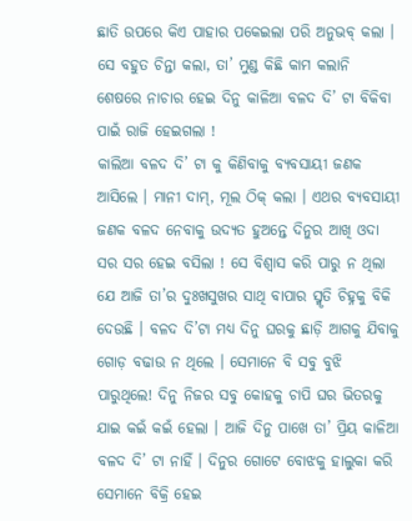ଛାତି ଉପରେ କିଏ ପାହାର ପକେଇଲା ପରି ଅନୁଭବ୍ କଲା । ସେ ବହୁତ ଚିନ୍ତା କଲା, ତା’ ମୁଣ୍ଡ କିଛି କାମ କଲାନି ଶେଷରେ ନାଚାର ହେଇ ଦିନୁ କାଳିଆ ବଳଦ ଦି’ ଟା ବିକିବା ପାଇଁ ରାଜି ହେଇଗଲା !
କାଲିଆ ବଳଦ ଦି’ ଟା କୁ କିଣିବାକୁ ବ୍ଯବସାୟୀ ଜଣକ ଆସିଲେ । ମାନୀ ଦାମ୍, ମୂଲ ଠିକ୍ କଲା । ଏଥର ବ୍ଯବସାୟୀ ଜଣକ ବଳଦ ନେବାକୁ ଉଦ୍ୟତ ହୁଅନ୍ତେ ଦିନୁର ଆଖି ଓଦା ସର ସର ହେଇ ବସିଲା ! ସେ ବିଶ୍ବାସ କରି ପାରୁ ନ ଥିଲା ଯେ ଆଜି ତା’ର ଦୁଃଖସୁଖର ସାଥି ବାପାର ସ୍ମୃତି ଚିହ୍ନକୁ ବିକି ଦେଉଛି । ବଳଦ ଦି’ଟା ମଧ୍ୟ ଦିନୁ ଘରକୁ ଛାଡ଼ି ଆଗକୁ ଯିବାକୁ ଗୋଡ଼ ବଢାଉ ନ ଥିଲେ । ସେମାନେ ବି ସବୁ ବୁଝି ପାରୁଥିଲେ! ଦିନୁ ନିଜର ସବୁ କୋହକୁ ଚାପି ଘର ଭିତରକୁ ଯାଇ କଇଁ କଇଁ ହେଲା । ଆଜି ଦିନୁ ପାଖେ ତା’ ପ୍ରିୟ କାଳିଆ ବଳଦ ଦି’ ଟା ନାହିଁ । ଦିନୁର ଗୋଟେ ବୋଝକୁ ହାଲୁକା କରି ସେମାନେ ବିକ୍ରି ହେଇ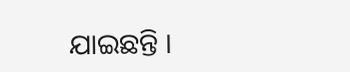ଯାଇଛନ୍ତି ।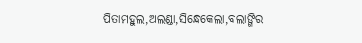ପିତାମହୁଲ,ଅଲଣ୍ଡା,ସିନ୍ଧେକେଲା,ବଲାଙ୍ଗିର